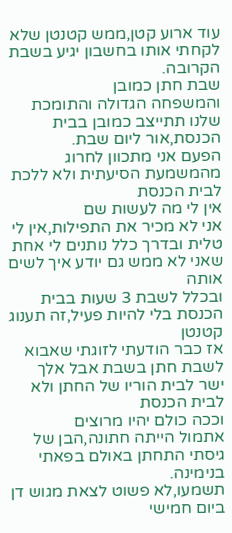עוד ארוע קטן,ממש קטנטן שלא לקחתי אותו בחשבון יגיע בשבת הקרובה.
שבת חתן כמובן
והמשפחה הגדולה והתומכת שלנו תתייצב כמובן בבית הכנסת,אור ליום שבת.
הפעם אני מתכוון לחרוג מהמשמעת הסיעתית ולא ללכת לבית הכנסת
אין לי מה לעשות שם
אני לא מכיר את התפילות,אין לי טלית ובדרך כלל נותנים לי אחת שאני לא ממש גם יודע איך לשים אותה
ובכלל לשבת 3 שעות בבית הכנסת בלי להיות פעיל,זה תענוג קטנטן
אז כבר הודעתי לזוגתי שאבוא לשבת חתן בשבת אבל אלך ישר לבית הוריו של החתן ולא לבית הכנסת
וככה כולם יהיו מרוצים
אתמול הייתה חתונה,הבן של גיסתי התחתן באולם בפאתי בנימינה.
תשמעו,לא פשוט לצאת מגוש דן ביום חמישי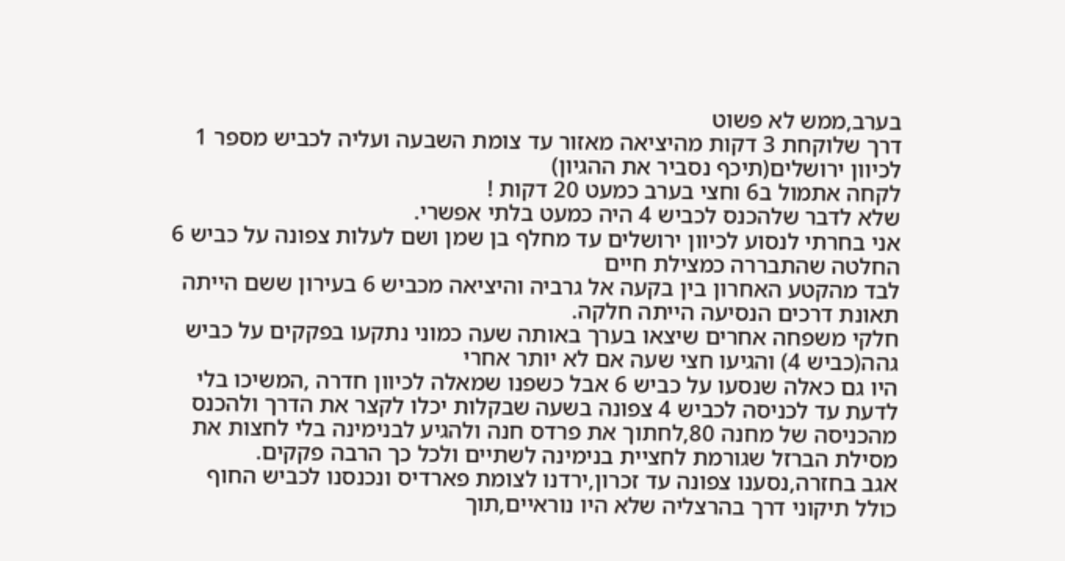בערב,ממש לא פשוט
דרך שלוקחת 3 דקות מהיציאה מאזור עד צומת השבעה ועליה לכביש מספר 1 לכיוון ירושלים(תיכף נסביר את ההגיון)
לקחה אתמול ב6 וחצי בערב כמעט 20 דקות !
שלא לדבר שלהכנס לכביש 4 היה כמעט בלתי אפשרי.
אני בחרתי לנסוע לכיוון ירושלים עד מחלף בן שמן ושם לעלות צפונה על כביש 6
החלטה שהתבררה כמצילת חיים
לבד מהקטע האחרון בין בקעה אל גרביה והיציאה מכביש 6 בעירון ששם הייתה תאונת דרכים הנסיעה הייתה חלקה.
חלקי משפחה אחרים שיצאו בערך באותה שעה כמוני נתקעו בפקקים על כביש גהה(כביש 4) והגיעו חצי שעה אם לא יותר אחרי
היו גם כאלה שנסעו על כביש 6 אבל כשפנו שמאלה לכיוון חדרה ,המשיכו בלי לדעת עד לכניסה לכביש 4 צפונה בשעה שבקלות יכלו לקצר את הדרך ולהכנס מהכניסה של מחנה 80,לחתוך את פרדס חנה ולהגיע לבנימינה בלי לחצות את מסילת הברזל שגורמת לחציית בנימינה לשתיים ולכל כך הרבה פקקים.
אגב בחזרה,נסענו צפונה עד זכרון,ירדנו לצומת פארדיס ונכנסנו לכביש החוף כולל תיקוני דרך בהרצליה שלא היו נוראיים,תוך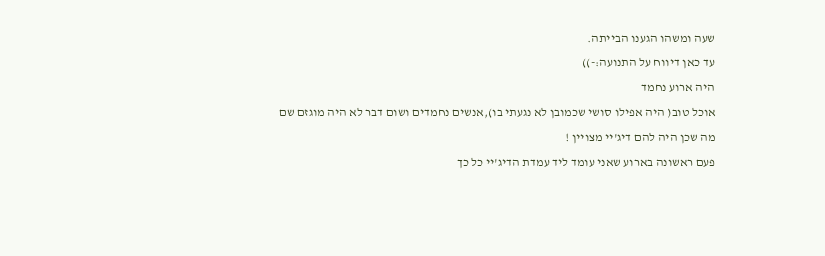שעה ומשהו הגענו הבייתה.
עד כאן דיווח על התנועה:-))
היה ארוע נחמד
אוכל טוב( היה אפילו סושי שכמובן לא נגעתי בו),אנשים נחמדים ושום דבר לא היה מוגזם שם
מה שכן היה להם דיג'יי מצויין !
פעם ראשונה בארוע שאני עומד ליד עמדת הדיג'יי כל כך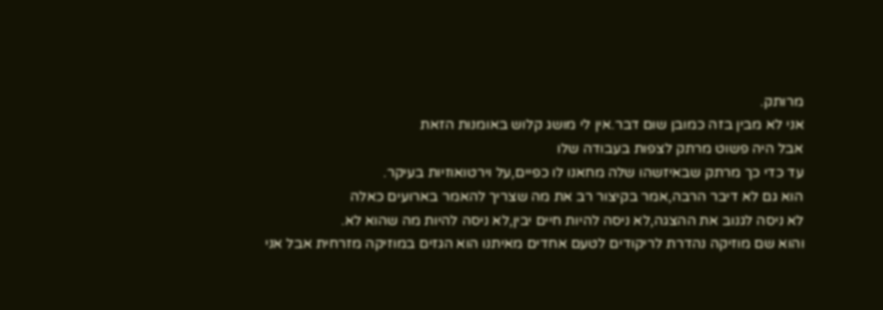מרותק.
אני לא מבין בזה כמובן שום דבר.אין לי מושג קלוש באומנות הזאת
אבל היה פשוט מרתק לצפות בעבודה שלו
עד כדי כך מרתק שבאיזשהו שלה מחאנו לו כפיים,על וירטואוזיות בעיקר.
הוא גם לא דיבר הרבה,אמר בקיצור רב את מה שצריך להאמר בארועים כאלה
לא ניסה לגנוב את ההצגה,לא ניסה להיות חיים יבין,לא ניסה להיות מה שהוא לא.
והוא שם מוזיקה נהדרת לריקודים לטעם אחדים מאיתנו הוא הגזים במוזיקה מזרחית אבל אני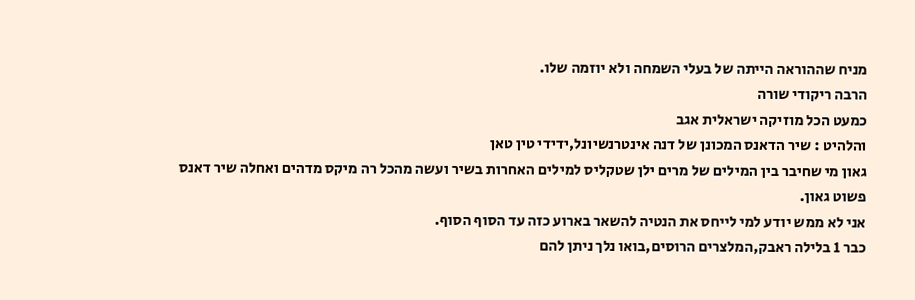מניח שההוראה הייתה של בעלי השמחה ולא יוזמה שלו.
הרבה ריקודי שורה
כמעט הכל מוזיקה ישראלית אגב
והלהיט : שיר הדאנס המכונן של דנה אינטרנשיונל,ידידי טין טאן
גאון מי שחיבר בין המילים של מרים ילן שטקליס למילים האחרות בשיר ועשה מהכל רה מיקס מדהים ואחלה שיר דאנס
פשוט גאון.
אני לא ממש יודע למי לייחס את הנטיה להשאר בארוע כזה עד הסוף הסוף.
כבר 1 בלילה ראבק,המלצרים הרוסים,בואו נלך ניתן להם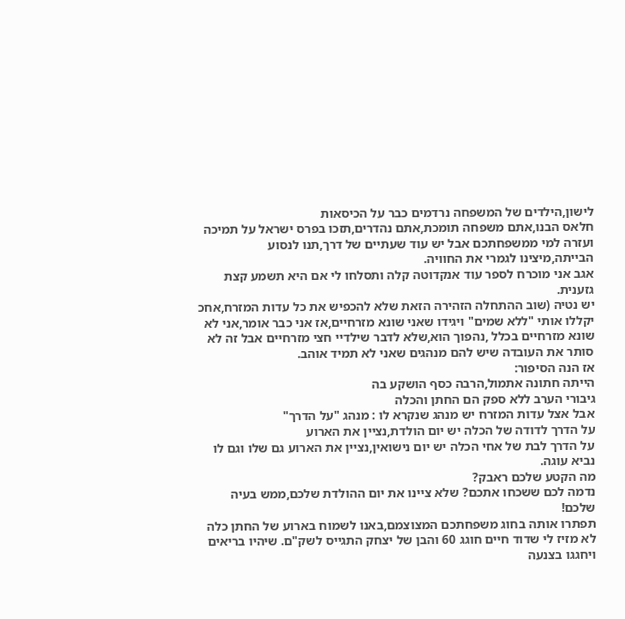לישון,הילדים של המשפחה נרדמים כבר על הכיסאות
חלאס הבנו,אתם משפחה תומכת,אתם נהדרים,תזכו בפרס ישראל על תמיכה ועזרה למי ממשפחתכם אבל יש עוד שעתיים של דרך,תנו לנסוע הבייתה,מיצינו לגמרי את החוויה.
אגב אני מוכרח לספר עוד אנקדוטה קלה ותסלחו לי אם היא תשמע קצת גזענית.
יש נטיה (שוב ההתחלה הזהירה הזאת שלא להכפיש את כל עדות המזרח,אחכ יקללו אותי "ללא שמים" ויגידו שאני שונא מזרחיים,אז אני כבר אומר,אני לא שונא מזרחיים בכלל ,נהפוך הוא,שלא לדבר שילדיי חצי מזרחיים אבל זה לא סותר את העובדה שיש להם מנהגים שאני לא תמיד אוהב.
אז הנה הסיפור:
הייתה חתונה אתמול,הרבה כסף הושקע בה
גיבורי הערב ללא ספק הם החתן והכלה
אבל אצל עדות המזרח יש מנהג שנקרא לו : מנהג "על הדרך"
על הדרך לדודה של הכלה יש יום הולדת,נציין את הארוע
על הדרך לבת של אחי הכלה יש יום נישואין,נציין את הארוע גם שלו וגם לו נביא עוגה.
מה הקטע שלכם ראבק?
נדמה לכם ששכחו אתכם? שלא ציינו את יום ההולדת שלכם,ממש בעיה שלכם!
תפתרו אותה בחוג משפחתכם המצוצמם,באנו לשמוח בארוע של החתן כלה
לא מזיז לי שדוד חיים חוגג 60 והבן של יצחק התגייס לשק"ם. שיהיו בריאים ויחגגו בצנעה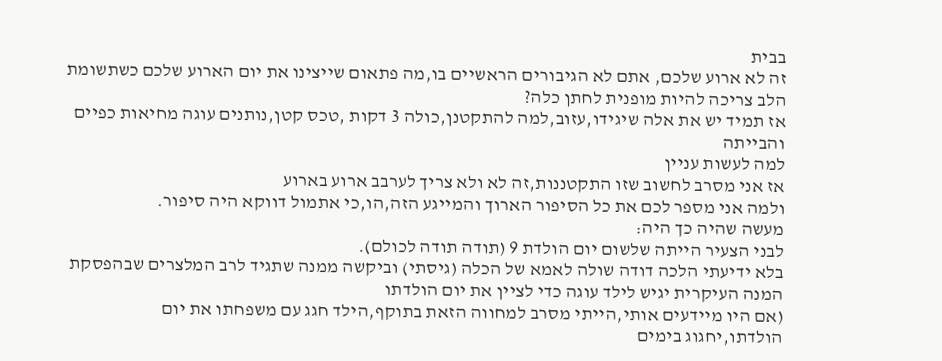בבית
זה לא ארוע שלכם, אתם לא הגיבורים הראשיים בו,מה פתאום שייצינו את יום הארוע שלכם כשתשומת הלב צריכה להיות מופנית לחתן כלה?
אז תמיד יש את אלה שיגידו,עזוב,למה להתקטנן,כולה 3 דקות ,טכס קטן,נותנים עוגה מחיאות כפיים והבייתה
למה לעשות עניין
אז אני מסרב לחשוב שזו התקטננות,זה לא ולא צריך לערבב ארוע בארוע
ולמה אני מספר לכם את כל הסיפור הארוך והמייגע הזה,הו,כי אתמול דווקא היה סיפור.
מעשה שהיה כך היה:
לבני הצעיר הייתה שלשום יום הולדת 9 (תודה תודה לכולם).
בלא ידיעתי הלכה דודה שולה לאמא של הכלה (גיסתי) וביקשה ממנה שתגיד לרב המלצרים שבהפסקת המנה העיקרית יגיש לילד עוגה כדי לציין את יום הולדתו
(אם היו מיידעים אותי,הייתי מסרב למחווה הזאת בתוקף,הילד חגג עם משפחתו את יום הולדתו,יחגוג בימים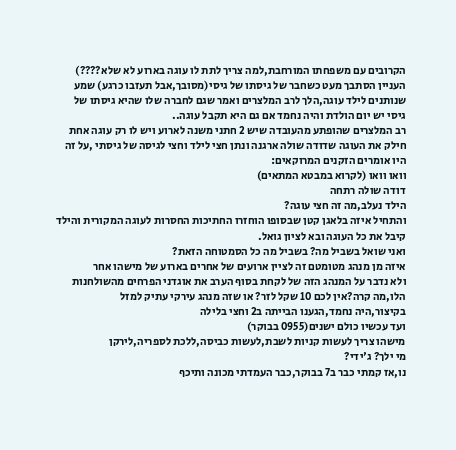הקרובים עם משפחתו המורחבת,למה צריך לתת לו עוגה בארוע לא שלא????)
העניין הסתבך מעט כשחבר של גיסתו של גיסי(מסובך,אבל תעזבו כרגע) שמע שנותנים לילד עוגה,הלך לרב המלצרים ואמר שגם לחברה שלו שהיא גיסתו של גיסי יש יום הולדת והיה נחמד אם גם היא תקבל עוגה..
רב המלצרים שהופתע מהעובדה שיש 2 חתני משנה לארוע ויש לו רק עוגה אחת
חילק את העוגה שדודה שולה ארגנה ונתן חצי לילד וחצי לגיסה של גיסתי ,על זה היו אומרים הזקנים המרוקאים:
וואו וואו (לקרוא במבטא המתאים)
דודה שולה רתחה
הילד נעלב,מה זה חצי עוגה?
והתחיל איזה בלאגן קטן שבסופו הוחזרו החתיכות החסרות לעוגה המקורית והילד קיבל את כל העוגה ובא לציון גואל.
ואני שואל בשביל מה? בשביל מה כל הסמטוחה הזאת?
איזה מן מנהג מטומטם זה לציין ארועים של אחרים בארוע של מישהו אחר
ולא נדבר על המנהג הזה של לקחת בסוף הערב את אוגדני הפרחים מהשולחנות
הלו,מה קרה?אין לכם 10 שקל לזר? או שזה מנהג עירקי עתיק למזל
בקיצור,היה נחמד,הגענו הבייתה ב2 וחצי בלילה
ועד עכשיו כולם ישנים(0955 בבוקר)
מישהו צריך לעשות קניות לשבת,לעשות כביסה,ללכת לספריה,לירקן
מי ילך? ג'ידי?
נו,אז קמתי כבר ב7 בבוקר,כבר העמדתי מכונה ותיכף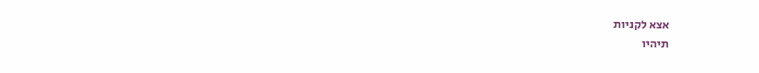אצא לקניות
תיהיו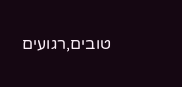טובים,רגועים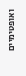ואופטימיים